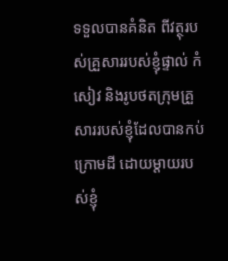ទទួលបានគំនិត ពីវត្ថុរបស់គ្រួសាររបស់ខ្ញុំផ្ទាល់ កំសៀវ និងរូបថតក្រុមគ្រួសាររបស់ខ្ញុំដែលបានកប់ក្រោមដី ដោយម្តាយរបស់ខ្ញុំ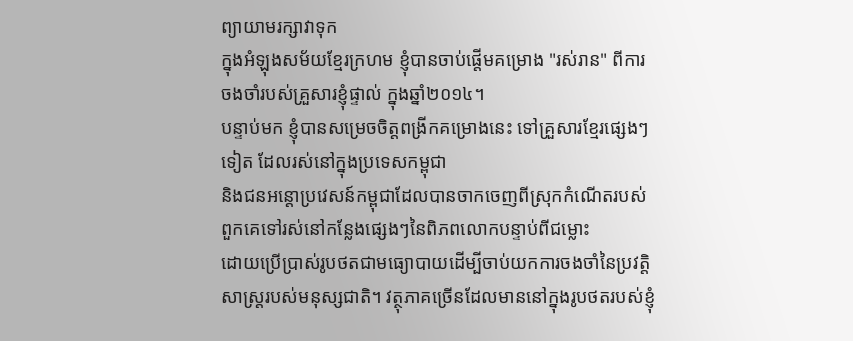ព្យាយាមរក្សាវាទុក
ក្នុងអំឡុងសម័យខ្មែរក្រហម ខ្ញុំបានចាប់ផ្តើមគម្រោង "រស់រាន" ពីការចងចាំរបស់គ្រួសារខ្ញុំផ្ទាល់ ក្នុងឆ្នាំ២០១៤។
បន្ទាប់មក ខ្ញុំបានសម្រេចចិត្តពង្រីកគម្រោងនេះ ទៅគ្រួសារខ្មែរផ្សេងៗទៀត ដែលរស់នៅក្នុងប្រទេសកម្ពុជា
និងជនអន្តោប្រវេសន៍កម្ពុជាដែលបានចាកចេញពីស្រុកកំណើតរបស់ពួកគេទៅរស់នៅកន្លែងផ្សេងៗនៃពិភពលោកបន្ទាប់ពីជម្លោះ
ដោយប្រើប្រាស់រូបថតជាមធ្យោបាយដើម្បីចាប់យកការចងចាំនៃប្រវត្តិសាស្ត្ររបស់មនុស្សជាតិ។ វត្ថុភាគច្រើនដែលមាននៅក្នុងរូបថតរបស់ខ្ញុំ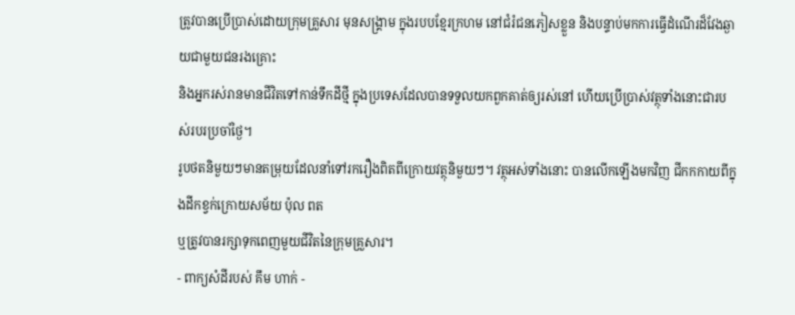ត្រូវបានប្រើប្រាស់ដោយក្រុមគ្រួសារ មុនសង្គ្រាម ក្នុងរបបខ្មែរក្រហម នៅជំរំជនភៀសខ្លួន និងបន្ទាប់មកការធ្វើដំណើរដ៏វែងឆ្ងាយជាមួយជនរងគ្រោះ
និងអ្នករស់រានមានជីវិតទៅកាន់ទឹកដីថ្មី ក្នុងប្រទេសដែលបានទទួលយកពួកគាត់ឲ្យរស់នៅ ហើយប្រើប្រាស់វត្ថុទាំងនោះជារបស់របរប្រចាំថ្ងៃ។
រូបថតនិមួយៗមានតម្រុយដែលនាំទៅរករឿងពិតពីក្រោយវត្ថុនិមួយៗ។ វត្ថុអស់ទាំងនោះ បានលើកឡើងមកវិញ ជីកកកាយពីក្នុងដីកខ្វក់ក្រោយសម័យ ប៉ុល ពត
ឬត្រូវបានរក្សាទុកពេញមួយជីវិតនៃក្រុមគ្រួសារ។
- ពាក្យសំដីរបស់ គឹម ហាក់ -